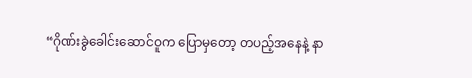“ဂိုဏ်းခွဲခေါင်းဆောင်ဝူက ပြောမှတော့ တပည့်အနေနဲ့ နာ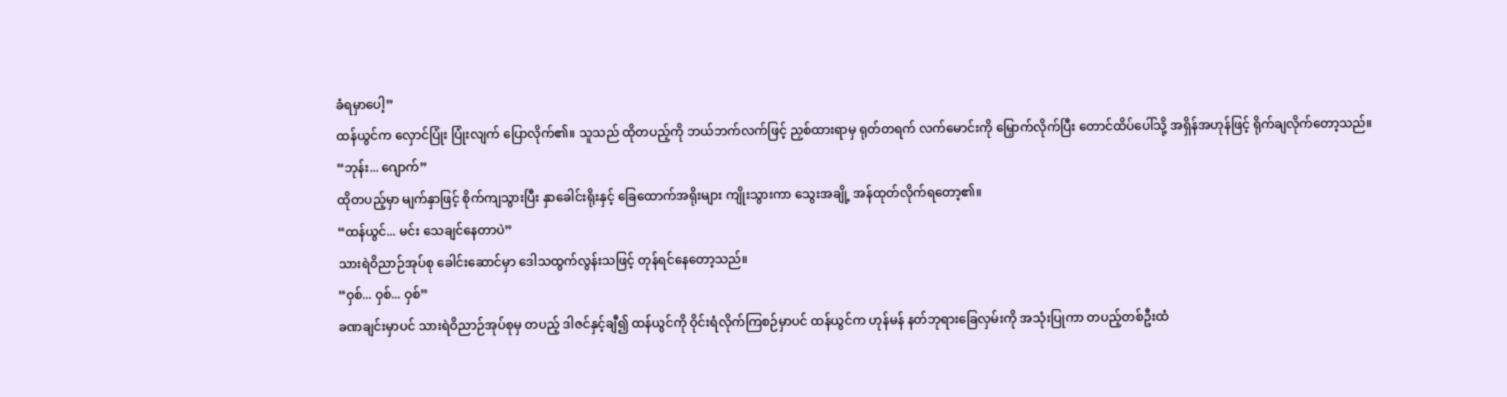ခံရမှာပေါ့”
ထန်ယွင်က လှောင်ပြုံး ပြုံးလျက် ပြောလိုက်၏။ သူသည် ထိုတပည့်ကို ဘယ်ဘက်လက်ဖြင့် ညှစ်ထားရာမှ ရုတ်တရက် လက်မောင်းကို မြှောက်လိုက်ပြီး တောင်ထိပ်ပေါ်သို့ အရှိန်အဟုန်ဖြင့် ရိုက်ချလိုက်တော့သည်။
“ဘုန်း... ဂျောက်”
ထိုတပည့်မှာ မျက်နှာဖြင့် စိုက်ကျသွားပြီး နှာခေါင်းရိုးနှင့် ခြေထောက်အရိုးများ ကျိုးသွားကာ သွေးအချို့ အန်ထုတ်လိုက်ရတော့၏။
“ထန်ယွင်... မင်း သေချင်နေတာပဲ”
သားရဲဝိညာဉ်အုပ်စု ခေါင်းဆောင်မှာ ဒေါသထွက်လွန်းသဖြင့် တုန်ရင်နေတော့သည်။
“ဝှစ်... ဝှစ်... ဝှစ်”
ခဏချင်းမှာပင် သားရဲဝိညာဉ်အုပ်စုမှ တပည့် ဒါဇင်နှင့်ချီ၍ ထန်ယွင်ကို ဝိုင်းရံလိုက်ကြစဉ်မှာပင် ထန်ယွင်က ဟုန်မန် နတ်ဘုရားခြေလှမ်းကို အသုံးပြုကာ တပည့်တစ်ဦးထံ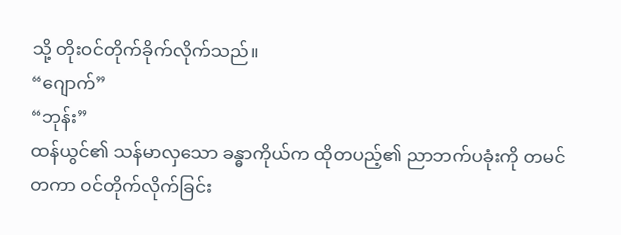သို့ တိုးဝင်တိုက်ခိုက်လိုက်သည်။
“ဂျောက်”
“ဘုန်း”
ထန်ယွင်၏ သန်မာလှသော ခန္ဓာကိုယ်က ထိုတပည့်၏ ညာဘက်ပခုံးကို တမင်တကာ ဝင်တိုက်လိုက်ခြင်း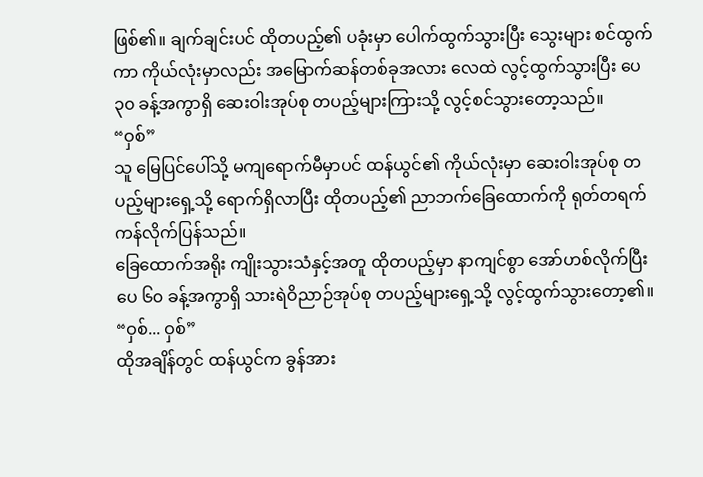ဖြစ်၏။ ချက်ချင်းပင် ထိုတပည့်၏ ပခုံးမှာ ပေါက်ထွက်သွားပြီး သွေးများ စင်ထွက်ကာ ကိုယ်လုံးမှာလည်း အမြောက်ဆန်တစ်ခုအလား လေထဲ လွင့်ထွက်သွားပြီး ပေ ၃၀ ခန့်အကွာရှိ ဆေးဝါးအုပ်စု တပည့်များကြားသို့ လွင့်စင်သွားတော့သည်။
“ဝှစ်”
သူ မြေပြင်ပေါ်သို့ မကျရောက်မီမှာပင် ထန်ယွင်၏ ကိုယ်လုံးမှာ ဆေးဝါးအုပ်စု တပည့်များရှေ့သို့ ရောက်ရှိလာပြီး ထိုတပည့်၏ ညာဘက်ခြေထောက်ကို ရုတ်တရက် ကန်လိုက်ပြန်သည်။
ခြေထောက်အရိုး ကျိုးသွားသံနှင့်အတူ ထိုတပည့်မှာ နာကျင်စွာ အော်ဟစ်လိုက်ပြီး ပေ ၆၀ ခန့်အကွာရှိ သားရဲဝိညာဉ်အုပ်စု တပည့်များရှေ့သို့ လွင့်ထွက်သွားတော့၏။
“ဝှစ်... ဝှစ်”
ထိုအချိန်တွင် ထန်ယွင်က ခွန်အား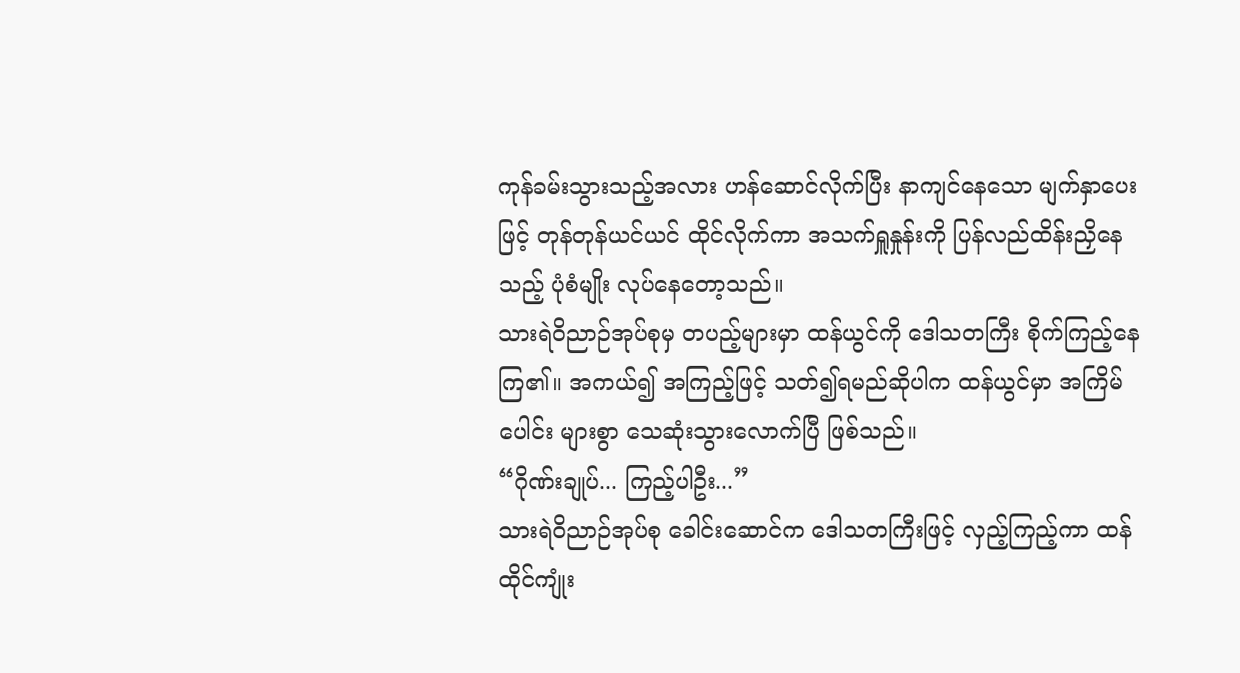ကုန်ခမ်းသွားသည့်အလား ဟန်ဆောင်လိုက်ပြီး နာကျင်နေသော မျက်နှာပေးဖြင့် တုန်တုန်ယင်ယင် ထိုင်လိုက်ကာ အသက်ရှူနှုန်းကို ပြန်လည်ထိန်းညှိနေသည့် ပုံစံမျိုး လုပ်နေတော့သည်။
သားရဲဝိညာဉ်အုပ်စုမှ တပည့်များမှာ ထန်ယွင်ကို ဒေါသတကြီး စိုက်ကြည့်နေကြ၏။ အကယ်၍ အကြည့်ဖြင့် သတ်၍ရမည်ဆိုပါက ထန်ယွင်မှာ အကြိမ်ပေါင်း များစွာ သေဆုံးသွားလောက်ပြီ ဖြစ်သည်။
“ဂိုဏ်းချုပ်... ကြည့်ပါဦး...”
သားရဲဝိညာဉ်အုပ်စု ခေါင်းဆောင်က ဒေါသတကြီးဖြင့် လှည့်ကြည့်ကာ ထန်ထိုင်ကျုံး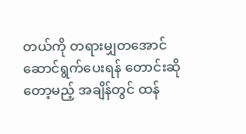တယ်ကို တရားမျှတအောင် ဆောင်ရွက်ပေးရန် တောင်းဆိုတော့မည့် အချိန်တွင် ထန်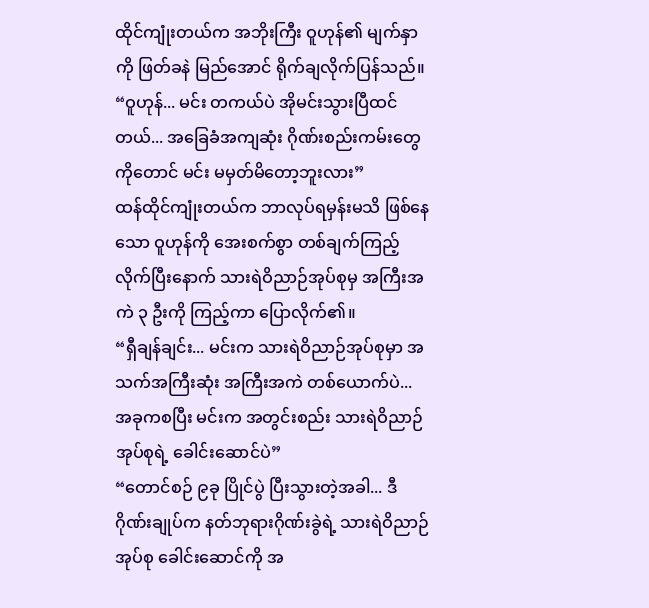ထိုင်ကျုံးတယ်က အဘိုးကြီး ဝူဟုန်၏ မျက်နှာကို ဖြတ်ခနဲ မြည်အောင် ရိုက်ချလိုက်ပြန်သည်။
“ဝူဟုန်... မင်း တကယ်ပဲ အိုမင်းသွားပြီထင်တယ်... အခြေခံအကျဆုံး ဂိုဏ်းစည်းကမ်းတွေကိုတောင် မင်း မမှတ်မိတော့ဘူးလား”
ထန်ထိုင်ကျုံးတယ်က ဘာလုပ်ရမှန်းမသိ ဖြစ်နေသော ဝူဟုန်ကို အေးစက်စွာ တစ်ချက်ကြည့်လိုက်ပြီးနောက် သားရဲဝိညာဉ်အုပ်စုမှ အကြီးအကဲ ၃ ဦးကို ကြည့်ကာ ပြောလိုက်၏။
“ရှီချန်ချင်း... မင်းက သားရဲဝိညာဉ်အုပ်စုမှာ အသက်အကြီးဆုံး အကြီးအကဲ တစ်ယောက်ပဲ... အခုကစပြီး မင်းက အတွင်းစည်း သားရဲဝိညာဉ်အုပ်စုရဲ့ ခေါင်းဆောင်ပဲ”
“တောင်စဉ် ၉ခု ပြိုင်ပွဲ ပြီးသွားတဲ့အခါ... ဒီဂိုဏ်းချုပ်က နတ်ဘုရားဂိုဏ်းခွဲရဲ့ သားရဲဝိညာဉ်အုပ်စု ခေါင်းဆောင်ကို အ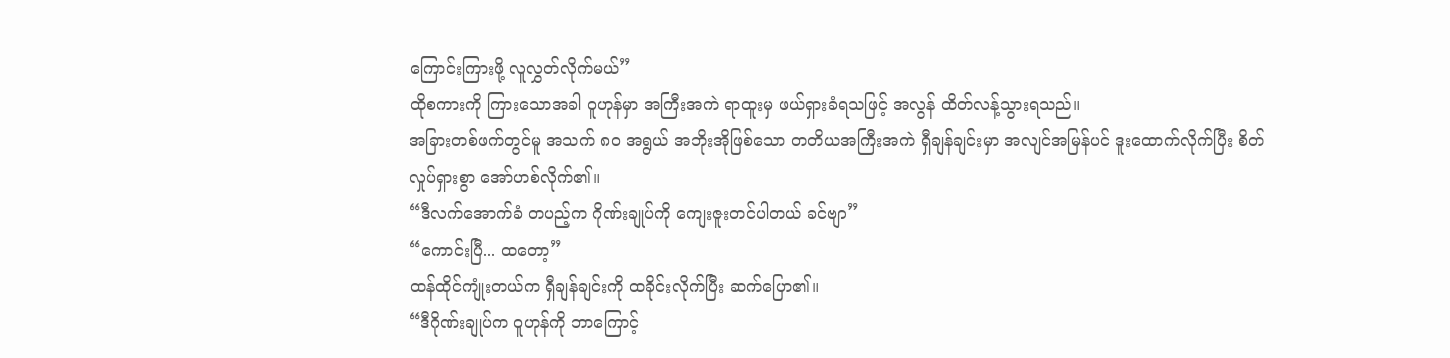ကြောင်းကြားဖို့ လူလွှတ်လိုက်မယ်”
ထိုစကားကို ကြားသောအခါ ဝူဟုန်မှာ အကြီးအကဲ ရာထူးမှ ဖယ်ရှားခံရသဖြင့် အလွန် ထိတ်လန့်သွားရသည်။
အခြားတစ်ဖက်တွင်မူ အသက် ၈၀ အရွယ် အဘိုးအိုဖြစ်သော တတိယအကြီးအကဲ ရှီချန်ချင်းမှာ အလျင်အမြန်ပင် ဒူးထောက်လိုက်ပြီး စိတ်လှုပ်ရှားစွာ အော်ဟစ်လိုက်၏။
“ဒီလက်အောက်ခံ တပည့်က ဂိုဏ်းချုပ်ကို ကျေးဇူးတင်ပါတယ် ခင်ဗျာ”
“ကောင်းပြီ... ထတော့”
ထန်ထိုင်ကျုံးတယ်က ရှီချန်ချင်းကို ထခိုင်းလိုက်ပြီး ဆက်ပြော၏။
“ဒီဂိုဏ်းချုပ်က ဝူဟုန်ကို ဘာကြောင့်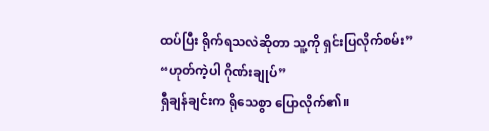ထပ်ပြီး ရိုက်ရသလဲဆိုတာ သူ့ကို ရှင်းပြလိုက်စမ်း”
“ဟုတ်ကဲ့ပါ ဂိုဏ်းချုပ်”
ရှီချန်ချင်းက ရိုသေစွာ ပြောလိုက်၏။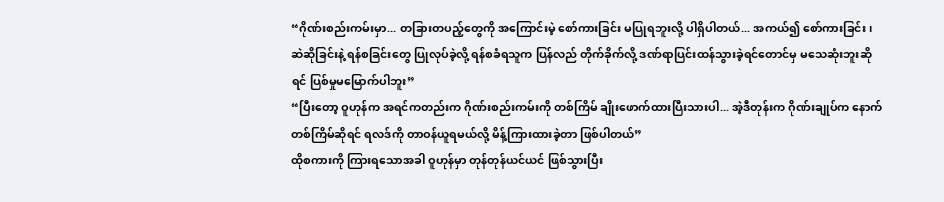“ဂိုဏ်းစည်းကမ်းမှာ... တခြားတပည့်တွေကို အကြောင်းမဲ့ စော်ကားခြင်း မပြုရဘူးလို့ ပါရှိပါတယ်... အကယ်၍ စော်ကားခြင်း၊ ဆဲဆိုခြင်းနဲ့ ရန်စခြင်းတွေ ပြုလုပ်ခဲ့လို့ ရန်စခံရသူက ပြန်လည် တိုက်ခိုက်လို့ ဒဏ်ရာပြင်းထန်သွားခဲ့ရင်တောင်မှ မသေဆုံးဘူးဆိုရင် ပြစ်မှုမမြောက်ပါဘူး”
“ပြီးတော့ ဝူဟုန်က အရင်ကတည်းက ဂိုဏ်းစည်းကမ်းကို တစ်ကြိမ် ချိုးဖောက်ထားပြီးသားပါ... အဲ့ဒီတုန်းက ဂိုဏ်းချုပ်က နောက်တစ်ကြိမ်ဆိုရင် ရလဒ်ကို တာဝန်ယူရမယ်လို့ မိန့်ကြားထားခဲ့တာ ဖြစ်ပါတယ်”
ထိုစကားကို ကြားရသောအခါ ဝူဟုန်မှာ တုန်တုန်ယင်ယင် ဖြစ်သွားပြီး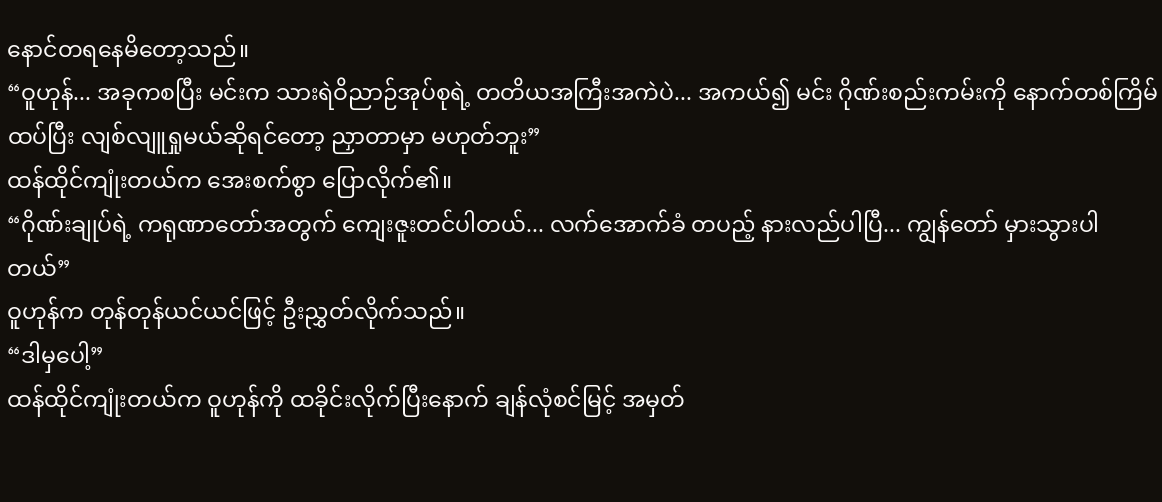နောင်တရနေမိတော့သည်။
“ဝူဟုန်... အခုကစပြီး မင်းက သားရဲဝိညာဉ်အုပ်စုရဲ့ တတိယအကြီးအကဲပဲ... အကယ်၍ မင်း ဂိုဏ်းစည်းကမ်းကို နောက်တစ်ကြိမ် ထပ်ပြီး လျစ်လျူရှုမယ်ဆိုရင်တော့ ညှာတာမှာ မဟုတ်ဘူး”
ထန်ထိုင်ကျုံးတယ်က အေးစက်စွာ ပြောလိုက်၏။
“ဂိုဏ်းချုပ်ရဲ့ ကရုဏာတော်အတွက် ကျေးဇူးတင်ပါတယ်... လက်အောက်ခံ တပည့် နားလည်ပါပြီ... ကျွန်တော် မှားသွားပါတယ်”
ဝူဟုန်က တုန်တုန်ယင်ယင်ဖြင့် ဦးညွှတ်လိုက်သည်။
“ဒါမှပေါ့”
ထန်ထိုင်ကျုံးတယ်က ဝူဟုန်ကို ထခိုင်းလိုက်ပြီးနောက် ချန်လုံစင်မြင့် အမှတ်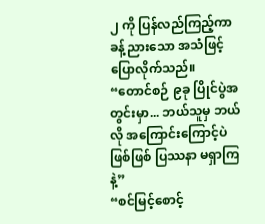၂ ကို ပြန်လည်ကြည့်ကာ ခန့်ညားသော အသံဖြင့် ပြောလိုက်သည်။
“တောင်စဉ် ၉ခု ပြိုင်ပွဲအတွင်းမှာ... ဘယ်သူမှ ဘယ်လို အကြောင်းကြောင့်ပဲဖြစ်ဖြစ် ပြဿနာ မရှာကြနဲ့”
“စင်မြင့်စောင့်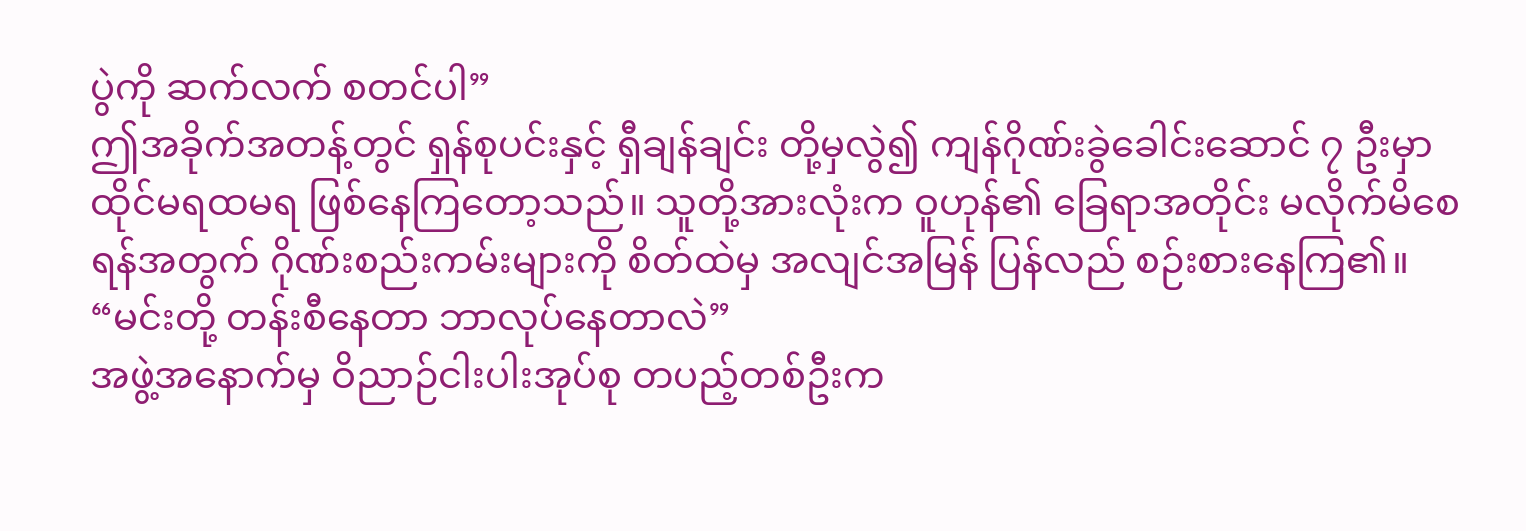ပွဲကို ဆက်လက် စတင်ပါ”
ဤအခိုက်အတန့်တွင် ရှန်စုပင်းနှင့် ရှီချန်ချင်း တို့မှလွဲ၍ ကျန်ဂိုဏ်းခွဲခေါင်းဆောင် ၇ ဦးမှာ ထိုင်မရထမရ ဖြစ်နေကြတော့သည်။ သူတို့အားလုံးက ဝူဟုန်၏ ခြေရာအတိုင်း မလိုက်မိစေရန်အတွက် ဂိုဏ်းစည်းကမ်းများကို စိတ်ထဲမှ အလျင်အမြန် ပြန်လည် စဉ်းစားနေကြ၏။
“မင်းတို့ တန်းစီနေတာ ဘာလုပ်နေတာလဲ”
အဖွဲ့အနောက်မှ ဝိညာဉ်ငါးပါးအုပ်စု တပည့်တစ်ဦးက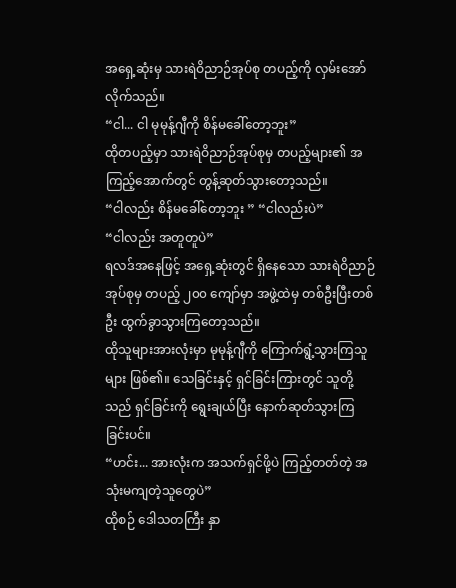အရှေ့ဆုံးမှ သားရဲဝိညာဉ်အုပ်စု တပည့်ကို လှမ်းအော်လိုက်သည်။
“ငါ... ငါ မုမုန့်ဂျီကို စိန်မခေါ်တော့ဘူး”
ထိုတပည့်မှာ သားရဲဝိညာဉ်အုပ်စုမှ တပည့်များ၏ အကြည့်အောက်တွင် တွန့်ဆုတ်သွားတော့သည်။
“ငါလည်း စိန်မခေါ်တော့ဘူး ” “ငါလည်းပဲ”
“ငါလည်း အတူတူပဲ”
ရလဒ်အနေဖြင့် အရှေ့ဆုံးတွင် ရှိနေသော သားရဲဝိညာဉ်အုပ်စုမှ တပည့် ၂၀၀ ကျော်မှာ အဖွဲ့ထဲမှ တစ်ဦးပြီးတစ်ဦး ထွက်ခွာသွားကြတော့သည်။
ထိုသူများအားလုံးမှာ မုမုန့်ဂျီကို ကြောက်ရွံ့သွားကြသူများ ဖြစ်၏။ သေခြင်းနှင့် ရှင်ခြင်းကြားတွင် သူတို့သည် ရှင်ခြင်းကို ရွေးချယ်ပြီး နောက်ဆုတ်သွားကြခြင်းပင်။
“ဟင်း... အားလုံးက အသက်ရှင်ဖို့ပဲ ကြည့်တတ်တဲ့ အသုံးမကျတဲ့သူတွေပဲ”
ထိုစဉ် ဒေါသတကြီး နှာ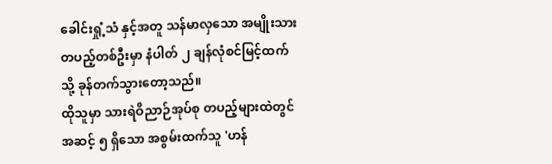ခေါင်းရှုံ့သံ နှင့်အတူ သန်မာလှသော အမျိုးသား တပည့်တစ်ဦးမှာ နံပါတ် ၂ ချန်လုံစင်မြင့်ထက်သို့ ခုန်တက်သွားတော့သည်။
ထိုသူမှာ သားရဲဝိညာဉ်အုပ်စု တပည့်များထဲတွင် အဆင့် ၅ ရှိသော အစွမ်းထက်သူ 'ဟန်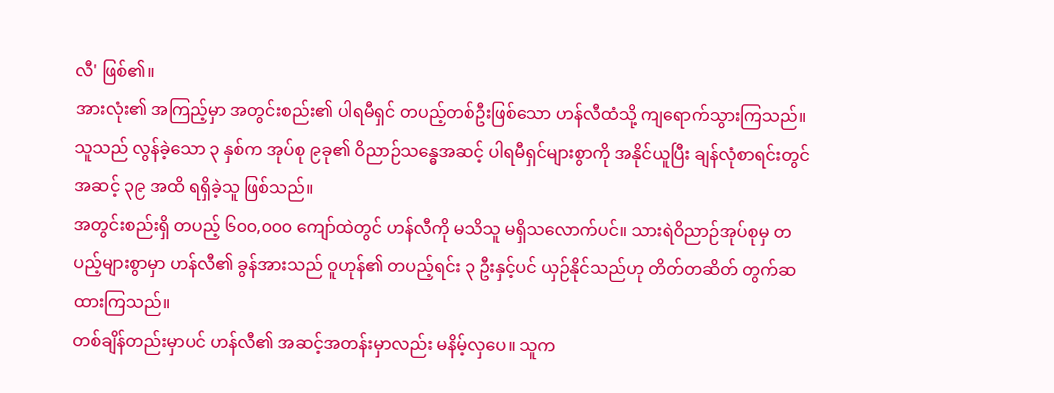လီ' ဖြစ်၏။
အားလုံး၏ အကြည့်မှာ အတွင်းစည်း၏ ပါရမီရှင် တပည့်တစ်ဦးဖြစ်သော ဟန်လီထံသို့ ကျရောက်သွားကြသည်။ သူသည် လွန်ခဲ့သော ၃ နှစ်က အုပ်စု ၉ခု၏ ဝိညာဉ်သန္ဓေအဆင့် ပါရမီရှင်များစွာကို အနိုင်ယူပြီး ချန်လုံစာရင်းတွင် အဆင့် ၃၉ အထိ ရရှိခဲ့သူ ဖြစ်သည်။
အတွင်းစည်းရှိ တပည့် ၆၀၀,၀၀၀ ကျော်ထဲတွင် ဟန်လီကို မသိသူ မရှိသလောက်ပင်။ သားရဲဝိညာဉ်အုပ်စုမှ တပည့်များစွာမှာ ဟန်လီ၏ ခွန်အားသည် ဝူဟုန်၏ တပည့်ရင်း ၃ ဦးနှင့်ပင် ယှဉ်နိုင်သည်ဟု တိတ်တဆိတ် တွက်ဆထားကြသည်။
တစ်ချိန်တည်းမှာပင် ဟန်လီ၏ အဆင့်အတန်းမှာလည်း မနိမ့်လှပေ။ သူက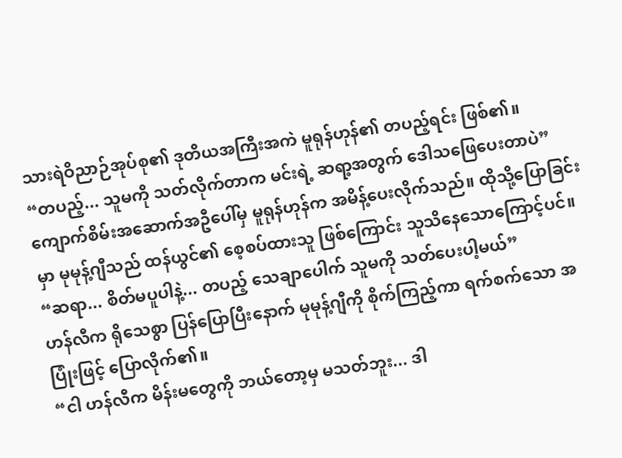သားရဲဝိညာဉ်အုပ်စု၏ ဒုတိယအကြီးအကဲ မူရုန်ဟုန်၏ တပည့်ရင်း ဖြစ်၏။
“တပည့်... သူမကို သတ်လိုက်တာက မင်းရဲ့ ဆရာ့အတွက် ဒေါသဖြေပေးတာပဲ”
ကျောက်စိမ်းအဆောက်အဦပေါ်မှ မူရုန်ဟုန်က အမိန့်ပေးလိုက်သည်။ ထိုသို့ပြောခြင်းမှာ မုမုန့်ဂျီသည် ထန်ယွင်၏ စေ့စပ်ထားသူ ဖြစ်ကြောင်း သူသိနေသောကြောင့်ပင်။
“ဆရာ... စိတ်မပူပါနဲ့... တပည့် သေချာပေါက် သူမကို သတ်ပေးပါ့မယ်”
ဟန်လီက ရိုသေစွာ ပြန်ပြောပြီးနောက် မုမုန့်ဂျီကို စိုက်ကြည့်ကာ ရက်စက်သော အပြုံးဖြင့် ပြောလိုက်၏။
“ငါ ဟန်လီက မိန်းမတွေကို ဘယ်တော့မှ မသတ်ဘူး... ဒါ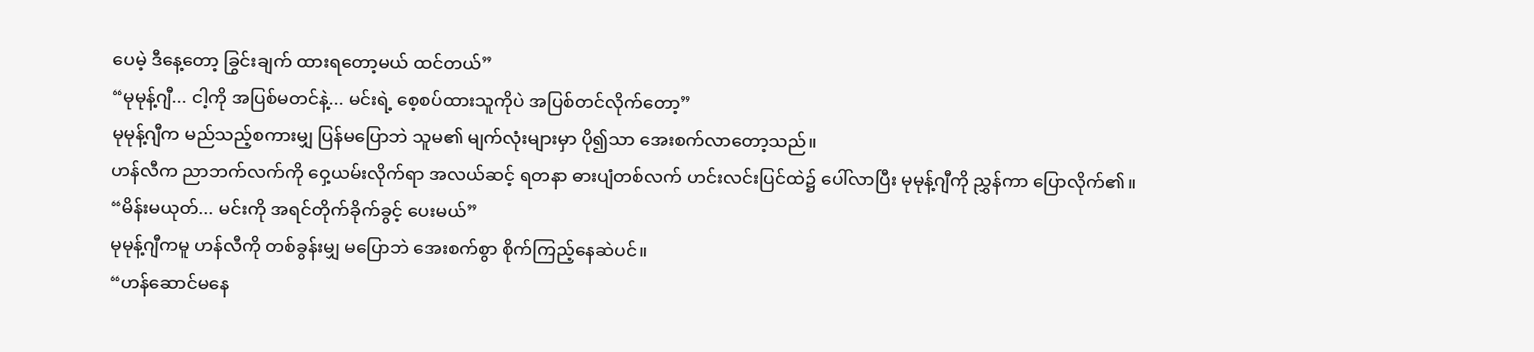ပေမဲ့ ဒီနေ့တော့ ခြွင်းချက် ထားရတော့မယ် ထင်တယ်”
“မုမုန့်ဂျီ... ငါ့ကို အပြစ်မတင်နဲ့... မင်းရဲ့ စေ့စပ်ထားသူကိုပဲ အပြစ်တင်လိုက်တော့”
မုမုန့်ဂျီက မည်သည့်စကားမျှ ပြန်မပြောဘဲ သူမ၏ မျက်လုံးများမှာ ပို၍သာ အေးစက်လာတော့သည်။
ဟန်လီက ညာဘက်လက်ကို ဝှေ့ယမ်းလိုက်ရာ အလယ်ဆင့် ရတနာ ဓားပျံတစ်လက် ဟင်းလင်းပြင်ထဲ၌ ပေါ်လာပြီး မုမုန့်ဂျီကို ညွှန်ကာ ပြောလိုက်၏။
“မိန်းမယုတ်... မင်းကို အရင်တိုက်ခိုက်ခွင့် ပေးမယ်”
မုမုန့်ဂျီကမူ ဟန်လီကို တစ်ခွန်းမျှ မပြောဘဲ အေးစက်စွာ စိုက်ကြည့်နေဆဲပင်။
“ဟန်ဆောင်မနေ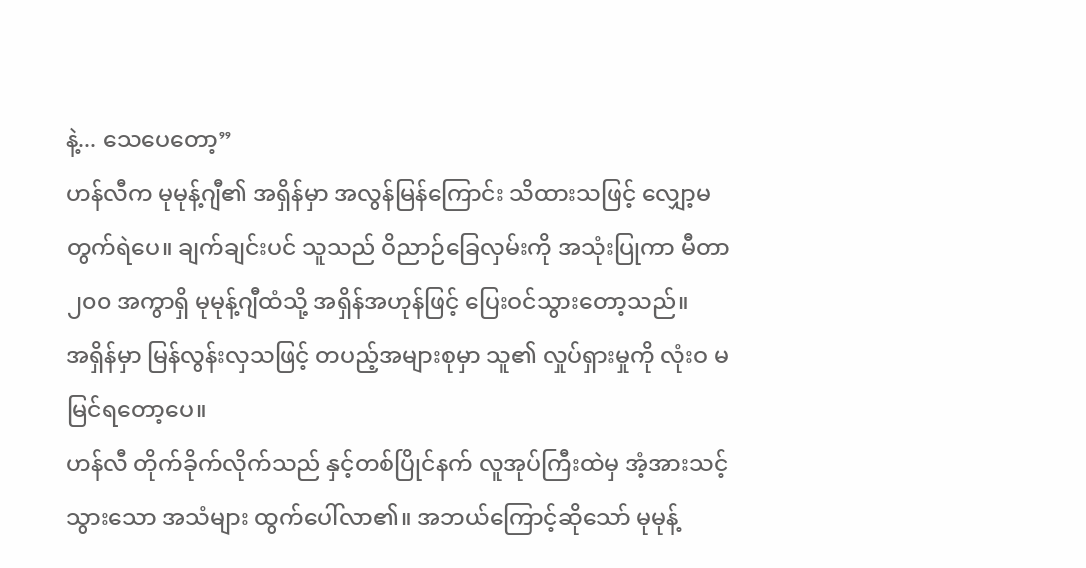နဲ့... သေပေတော့”
ဟန်လီက မုမုန့်ဂျီ၏ အရှိန်မှာ အလွန်မြန်ကြောင်း သိထားသဖြင့် လျှော့မတွက်ရဲပေ။ ချက်ချင်းပင် သူသည် ဝိညာဉ်ခြေလှမ်းကို အသုံးပြုကာ မီတာ ၂၀၀ အကွာရှိ မုမုန့်ဂျီထံသို့ အရှိန်အဟုန်ဖြင့် ပြေးဝင်သွားတော့သည်။
အရှိန်မှာ မြန်လွန်းလှသဖြင့် တပည့်အများစုမှာ သူ၏ လှုပ်ရှားမှုကို လုံးဝ မမြင်ရတော့ပေ။
ဟန်လီ တိုက်ခိုက်လိုက်သည် နှင့်တစ်ပြိုင်နက် လူအုပ်ကြီးထဲမှ အံ့အားသင့်သွားသော အသံများ ထွက်ပေါ်လာ၏။ အဘယ်ကြောင့်ဆိုသော် မုမုန့်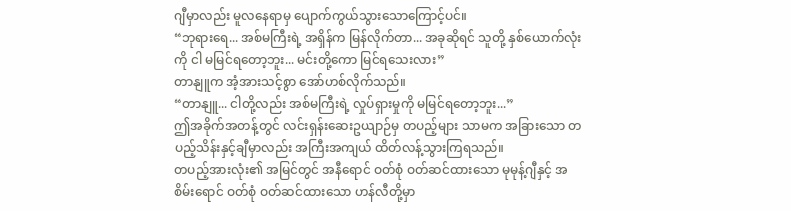ဂျီမှာလည်း မူလနေရာမှ ပျောက်ကွယ်သွားသောကြောင့်ပင်။
“ဘုရားရေ... အစ်မကြီးရဲ့ အရှိန်က မြန်လိုက်တာ... အခုဆိုရင် သူတို့ နှစ်ယောက်လုံးကို ငါ မမြင်ရတော့ဘူး... မင်းတို့ကော မြင်ရသေးလား”
တာနျူက အံ့အားသင့်စွာ အော်ဟစ်လိုက်သည်။
“တာနျူ... ငါတို့လည်း အစ်မကြီးရဲ့ လှုပ်ရှားမှုကို မမြင်ရတော့ဘူး...”
ဤအခိုက်အတန့်တွင် လင်းရှန်းဆေးဥယျာဉ်မှ တပည့်များ သာမက အခြားသော တပည့်သိန်းနှင့်ချီမှာလည်း အကြီးအကျယ် ထိတ်လန့်သွားကြရသည်။
တပည့်အားလုံး၏ အမြင်တွင် အနီရောင် ဝတ်စုံ ဝတ်ဆင်ထားသော မုမုန့်ဂျီနှင့် အစိမ်းရောင် ဝတ်စုံ ဝတ်ဆင်ထားသော ဟန်လီတို့မှာ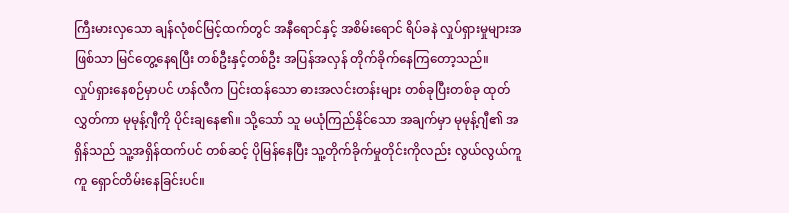ကြီးမားလှသော ချန်လုံစင်မြင့်ထက်တွင် အနီရောင်နှင့် အစိမ်းရောင် ရိပ်ခနဲ လှုပ်ရှားမှုများအဖြစ်သာ မြင်တွေ့နေရပြီး တစ်ဦးနှင့်တစ်ဦး အပြန်အလှန် တိုက်ခိုက်နေကြတော့သည်။
လှုပ်ရှားနေစဉ်မှာပင် ဟန်လီက ပြင်းထန်သော ဓားအလင်းတန်းများ တစ်ခုပြီးတစ်ခု ထုတ်လွှတ်ကာ မုမုန့်ဂျီကို ပိုင်းချနေ၏။ သို့သော် သူ မယုံကြည်နိုင်သော အချက်မှာ မုမုန့်ဂျီ၏ အရှိန်သည် သူ့အရှိန်ထက်ပင် တစ်ဆင့် ပိုမြန်နေပြီး သူ့တိုက်ခိုက်မှုတိုင်းကိုလည်း လွယ်လွယ်ကူကူ ရှောင်တိမ်းနေခြင်းပင်။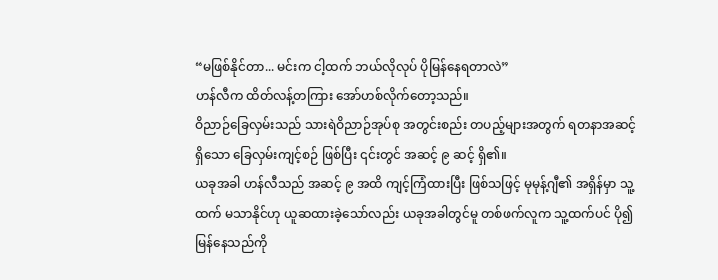“မဖြစ်နိုင်တာ... မင်းက ငါ့ထက် ဘယ်လိုလုပ် ပိုမြန်နေရတာလဲ”
ဟန်လီက ထိတ်လန့်တကြား အော်ဟစ်လိုက်တော့သည်။
ဝိညာဉ်ခြေလှမ်းသည် သားရဲဝိညာဉ်အုပ်စု အတွင်းစည်း တပည့်များအတွက် ရတနာအဆင့်ရှိသော ခြေလှမ်းကျင့်စဉ် ဖြစ်ပြီး ၎င်းတွင် အဆင့် ၉ ဆင့် ရှိ၏။
ယခုအခါ ဟန်လီသည် အဆင့် ၉ အထိ ကျင့်ကြံထားပြီး ဖြစ်သဖြင့် မုမုန့်ဂျီ၏ အရှိန်မှာ သူ့ထက် မသာနိုင်ဟု ယူဆထားခဲ့သော်လည်း ယခုအခါတွင်မူ တစ်ဖက်လူက သူ့ထက်ပင် ပို၍ မြန်နေသည်ကို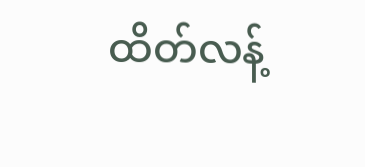ထိတ်လန့်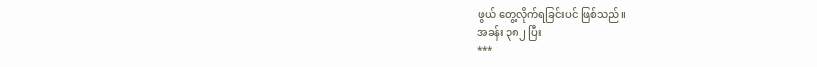ဖွယ် တွေ့လိုက်ရခြင်းပင် ဖြစ်သည်။
အခန်း ၃၈၂ ပြီး
***